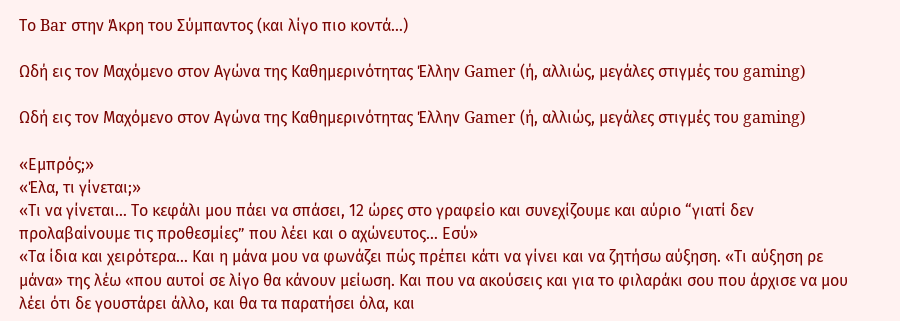Το Bar στην Άκρη του Σύμπαντος (και λίγο πιο κοντά…)

Ωδή εις τον Μαχόμενο στον Αγώνα της Καθημερινότητας Έλλην Gamer (ή, αλλιώς, μεγάλες στιγμές του gaming)

Ωδή εις τον Μαχόμενο στον Αγώνα της Καθημερινότητας Έλλην Gamer (ή, αλλιώς, μεγάλες στιγμές του gaming)

«Εμπρός;»
«Έλα, τι γίνεται;»
«Τι να γίνεται… Το κεφάλι μου πάει να σπάσει, 12 ώρες στο γραφείο και συνεχίζουμε και αύριο “γιατί δεν προλαβαίνουμε τις προθεσμίες” που λέει και ο αχώνευτος… Εσύ»
«Τα ίδια και χειρότερα… Και η μάνα μου να φωνάζει πώς πρέπει κάτι να γίνει και να ζητήσω αύξηση. «Τι αύξηση ρε μάνα» της λέω «που αυτοί σε λίγο θα κάνουν μείωση. Και που να ακούσεις και για το φιλαράκι σου που άρχισε να μου λέει ότι δε γουστάρει άλλο, και θα τα παρατήσει όλα, και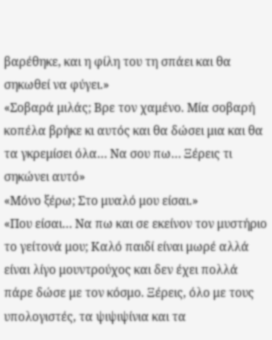βαρέθηκε, και η φίλη του τη σπάει και θα σηκωθεί να φύγει.»
«Σοβαρά μιλάς; Βρε τον χαμένο. Μία σοβαρή κοπέλα βρήκε κι αυτός και θα δώσει μια και θα τα γκρεμίσει όλα… Να σου πω… Ξέρεις τι σηκώνει αυτό»
«Μόνο ξέρω; Στο μυαλό μου είσαι.»
«Που είσαι… Να πω και σε εκείνον τον μυστήριο το γείτονά μου; Καλό παιδί είναι μωρέ αλλά είναι λίγο μουντρούχος και δεν έχει πολλά πάρε δώσε με τον κόσμο. Ξέρεις, όλο με τους υπολογιστές, τα ψιψιψίνια και τα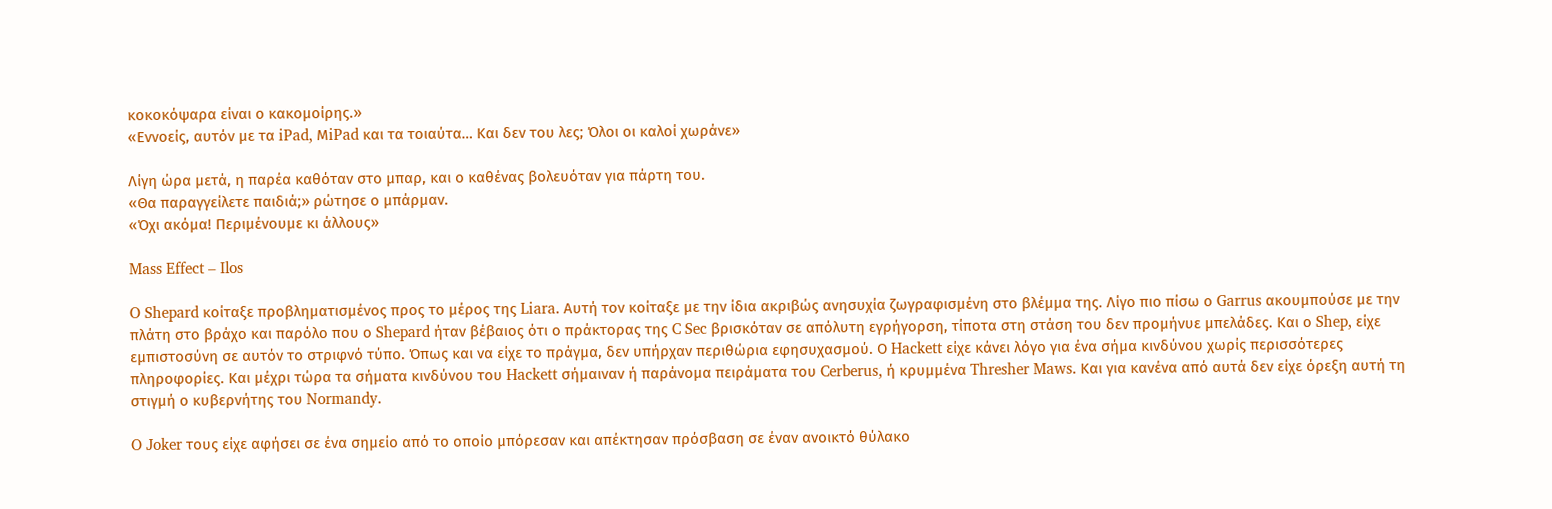κοκοκόψαρα είναι ο κακομοίρης.»
«Εννοείς, αυτόν με τα iPad, ΜiPad και τα τοιαύτα… Και δεν του λες; Όλοι οι καλοί χωράνε»

Λίγη ώρα μετά, η παρέα καθόταν στο μπαρ, και ο καθένας βολευόταν για πάρτη του.
«Θα παραγγείλετε παιδιά;» ρώτησε ο μπάρμαν.
«Όχι ακόμα! Περιμένουμε κι άλλους»

Mass Effect – Ilos

O Shepard κοίταξε προβληματισμένος προς το μέρος της Liara. Αυτή τον κοίταξε με την ίδια ακριβώς ανησυχία ζωγραφισμένη στο βλέμμα της. Λίγο πιο πίσω ο Garrus ακουμπούσε με την πλάτη στο βράχο και παρόλο που ο Shepard ήταν βέβαιος ότι ο πράκτορας της C Sec βρισκόταν σε απόλυτη εγρήγορση, τίποτα στη στάση του δεν προμήνυε μπελάδες. Και ο Shep, είχε εμπιστοσύνη σε αυτόν το στριφνό τύπο. Όπως και να είχε το πράγμα, δεν υπήρχαν περιθώρια εφησυχασμού. Ο Hackett είχε κάνει λόγο για ένα σήμα κινδύνου χωρίς περισσότερες πληροφορίες. Και μέχρι τώρα τα σήματα κινδύνου του Hackett σήμαιναν ή παράνομα πειράματα του Cerberus, ή κρυμμένα Thresher Maws. Kαι για κανένα από αυτά δεν είχε όρεξη αυτή τη στιγμή ο κυβερνήτης του Normandy.

O Joker τους είχε αφήσει σε ένα σημείο από το οποίο μπόρεσαν και απέκτησαν πρόσβαση σε έναν ανοικτό θύλακο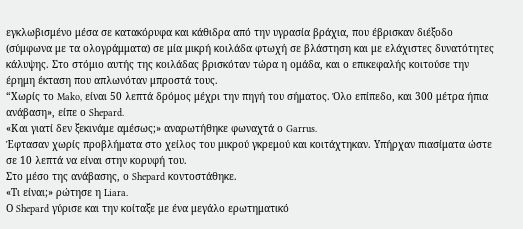εγκλωβισμένο μέσα σε κατακόρυφα και κάθιδρα από την υγρασία βράχια, που έβρισκαν διέξοδο (σύμφωνα με τα ολογράμματα) σε μία μικρή κοιλάδα φτωχή σε βλάστηση και με ελάχιστες δυνατότητες κάλυψης. Στο στόμιο αυτής της κοιλάδας βρισκόταν τώρα η ομάδα, και ο επικεφαλής κοιτούσε την έρημη έκταση που απλωνόταν μπροστά τους.
“Χωρίς το Mako, είναι 50 λεπτά δρόμος μέχρι την πηγή του σήματος. Όλο επίπεδο, και 300 μέτρα ήπια ανάβαση», είπε ο Shepard.
«Και γιατί δεν ξεκινάμε αμέσως;» αναρωτήθηκε φωναχτά ο Garrus.
Έφτασαν χωρίς προβλήματα στο χείλος του μικρού γκρεμού και κοιτάχτηκαν. Υπήρχαν πιασίματα ώστε σε 10 λεπτά να είναι στην κορυφή του.
Στο μέσο της ανάβασης, ο Shepard κοντοστάθηκε.
«Τι είναι;» ρώτησε η Liara.
Ο Shepard γύρισε και την κοίταξε με ένα μεγάλο ερωτηματικό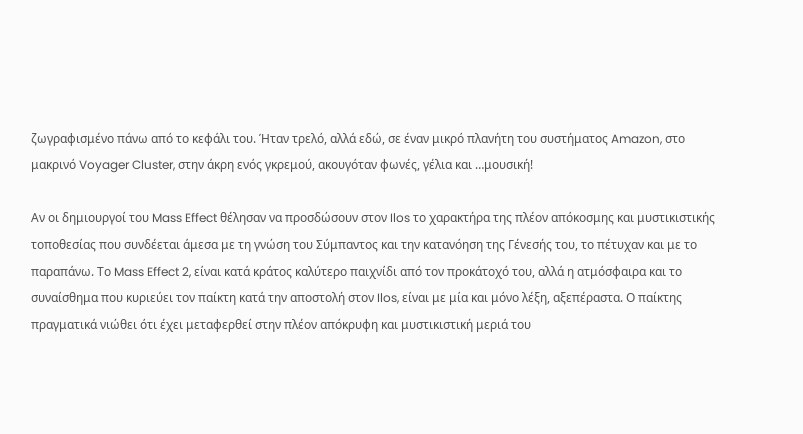ζωγραφισμένο πάνω από το κεφάλι του. Ήταν τρελό, αλλά εδώ, σε έναν μικρό πλανήτη του συστήματος Amazon, στο μακρινό Voyager Cluster, στην άκρη ενός γκρεμού, ακουγόταν φωνές, γέλια και …μουσική!

Αν οι δημιουργοί του Mass Effect θέλησαν να προσδώσουν στον Ilos το χαρακτήρα της πλέον απόκοσμης και μυστικιστικής τοποθεσίας που συνδέεται άμεσα με τη γνώση του Σύμπαντος και την κατανόηση της Γένεσής του, το πέτυχαν και με το παραπάνω. Το Mass Effect 2, είναι κατά κράτος καλύτερο παιχνίδι από τον προκάτοχό του, αλλά η ατμόσφαιρα και το συναίσθημα που κυριεύει τον παίκτη κατά την αποστολή στον Ilos, είναι με μία και μόνο λέξη, αξεπέραστα. Ο παίκτης πραγματικά νιώθει ότι έχει μεταφερθεί στην πλέον απόκρυφη και μυστικιστική μεριά του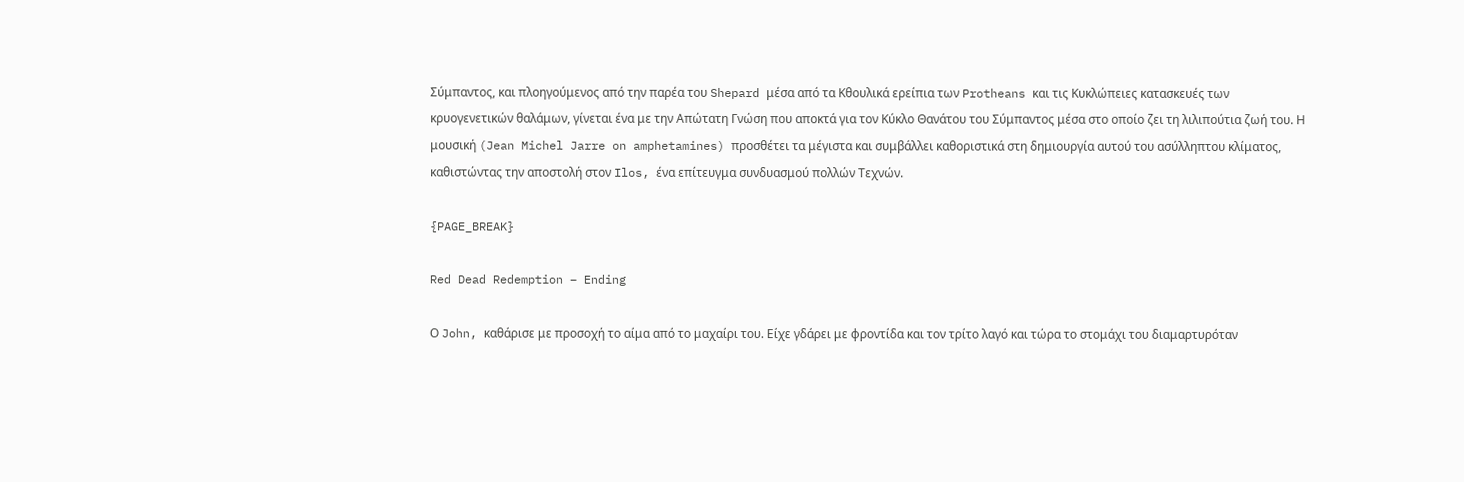Σύμπαντος, και πλοηγούμενος από την παρέα του Shepard μέσα από τα Κθουλικά ερείπια των Protheans και τις Κυκλώπειες κατασκευές των κρυογενετικών θαλάμων, γίνεται ένα με την Απώτατη Γνώση που αποκτά για τον Κύκλο Θανάτου του Σύμπαντος μέσα στο οποίο ζει τη λιλιπούτια ζωή του. Η μουσική (Jean Michel Jarre on amphetamines) προσθέτει τα μέγιστα και συμβάλλει καθοριστικά στη δημιουργία αυτού του ασύλληπτου κλίματος, καθιστώντας την αποστολή στον Ilos, ένα επίτευγμα συνδυασμού πολλών Τεχνών.

{PAGE_BREAK}

Red Dead Redemption – Ending

Ο John, καθάρισε με προσοχή το αίμα από το μαχαίρι του. Είχε γδάρει με φροντίδα και τον τρίτο λαγό και τώρα το στομάχι του διαμαρτυρόταν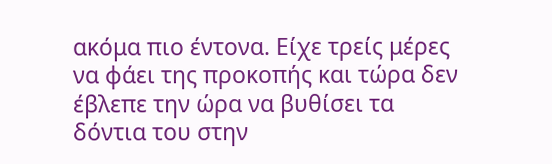ακόμα πιο έντονα. Είχε τρείς μέρες να φάει της προκοπής και τώρα δεν έβλεπε την ώρα να βυθίσει τα δόντια του στην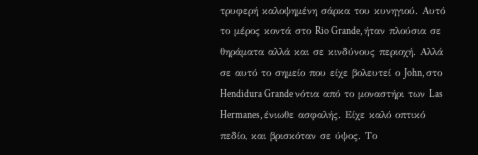τρυφερή καλοψημένη σάρκα του κυνηγιού. Αυτό το μέρος κοντά στο Rio Grande, ήταν πλούσια σε θηράματα αλλά και σε κινδύνους περιοχή. Αλλά σε αυτό το σημείο που είχε βολευτεί ο John, στο Hendidura Grande νότια από το μοναστήρι των Las Hermanes, ένιωθε ασφαλής. Είχε καλό οπτικό πεδίο, και βρισκόταν σε ύψος. Το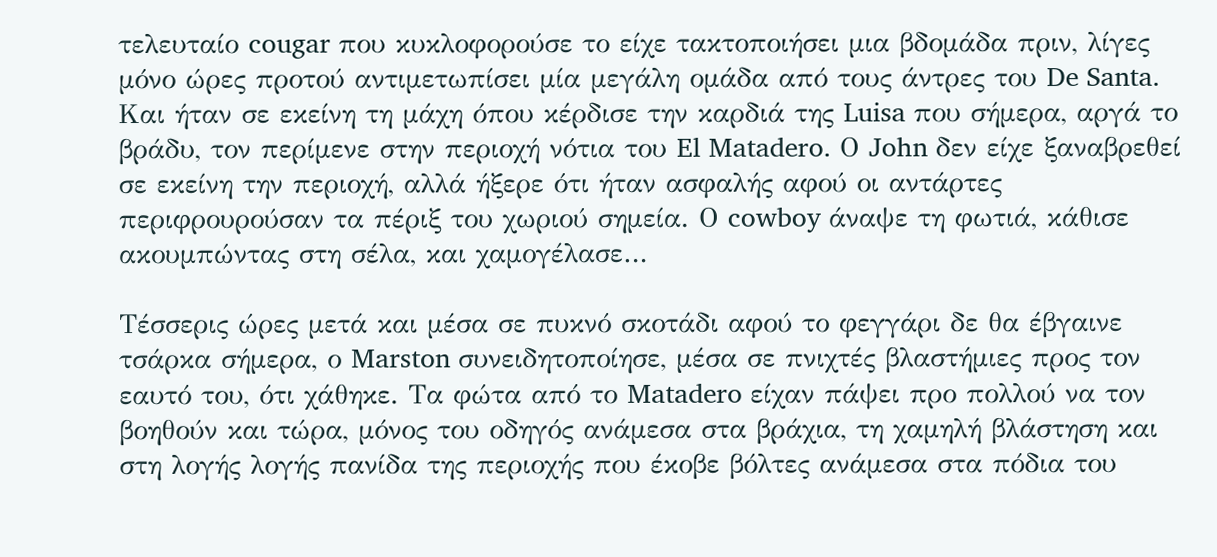τελευταίο cougar που κυκλοφορούσε το είχε τακτοποιήσει μια βδομάδα πριν, λίγες μόνο ώρες προτού αντιμετωπίσει μία μεγάλη ομάδα από τους άντρες του De Santa. Kαι ήταν σε εκείνη τη μάχη όπου κέρδισε την καρδιά της Luisa που σήμερα, αργά το βράδυ, τον περίμενε στην περιοχή νότια του El Matadero. Ο John δεν είχε ξαναβρεθεί σε εκείνη την περιοχή, αλλά ήξερε ότι ήταν ασφαλής αφού οι αντάρτες περιφρουρούσαν τα πέριξ του χωριού σημεία. Ο cowboy άναψε τη φωτιά, κάθισε ακουμπώντας στη σέλα, και χαμογέλασε…

Τέσσερις ώρες μετά και μέσα σε πυκνό σκοτάδι αφού το φεγγάρι δε θα έβγαινε τσάρκα σήμερα, ο Marston συνειδητοποίησε, μέσα σε πνιχτές βλαστήμιες προς τον εαυτό του, ότι χάθηκε. Τα φώτα από το Matadero είχαν πάψει προ πολλού να τον βοηθούν και τώρα, μόνος του οδηγός ανάμεσα στα βράχια, τη χαμηλή βλάστηση και στη λογής λογής πανίδα της περιοχής που έκοβε βόλτες ανάμεσα στα πόδια του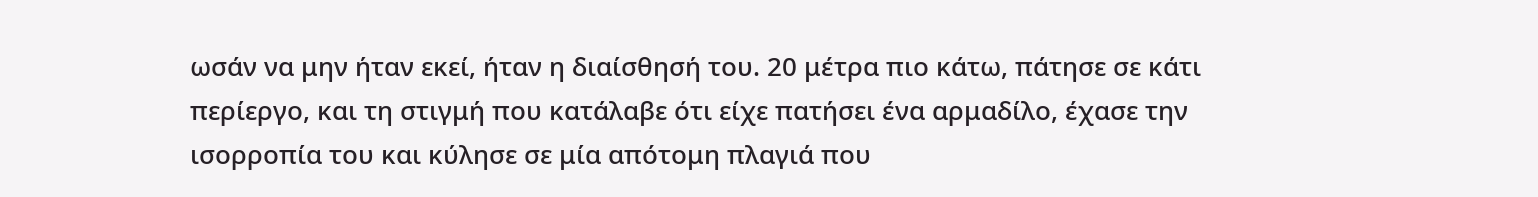ωσάν να μην ήταν εκεί, ήταν η διαίσθησή του. 20 μέτρα πιο κάτω, πάτησε σε κάτι περίεργο, και τη στιγμή που κατάλαβε ότι είχε πατήσει ένα αρμαδίλο, έχασε την ισορροπία του και κύλησε σε μία απότομη πλαγιά που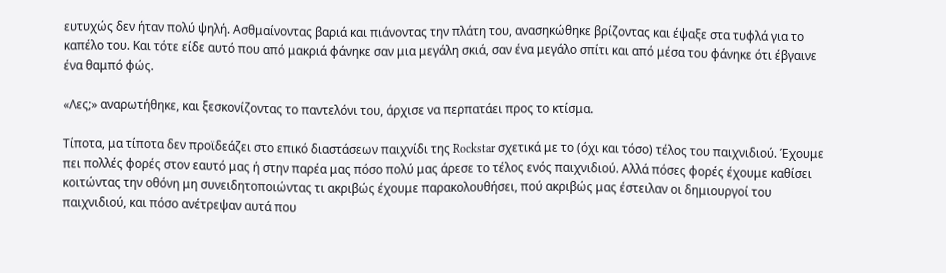ευτυχώς δεν ήταν πολύ ψηλή. Ασθμαίνοντας βαριά και πιάνοντας την πλάτη του, ανασηκώθηκε βρίζοντας και έψαξε στα τυφλά για το καπέλο του. Και τότε είδε αυτό που από μακριά φάνηκε σαν μια μεγάλη σκιά, σαν ένα μεγάλο σπίτι και από μέσα του φάνηκε ότι έβγαινε ένα θαμπό φώς.

«Λες;» αναρωτήθηκε, και ξεσκονίζοντας το παντελόνι του, άρχισε να περπατάει προς το κτίσμα.

Τίποτα, μα τίποτα δεν προϊδεάζει στο επικό διαστάσεων παιχνίδι της Rockstar σχετικά με το (όχι και τόσο) τέλος του παιχνιδιού. Έχουμε πει πολλές φορές στον εαυτό μας ή στην παρέα μας πόσο πολύ μας άρεσε το τέλος ενός παιχνιδιού. Αλλά πόσες φορές έχουμε καθίσει κοιτώντας την οθόνη μη συνειδητοποιώντας τι ακριβώς έχουμε παρακολουθήσει, πού ακριβώς μας έστειλαν οι δημιουργοί του παιχνιδιού, και πόσο ανέτρεψαν αυτά που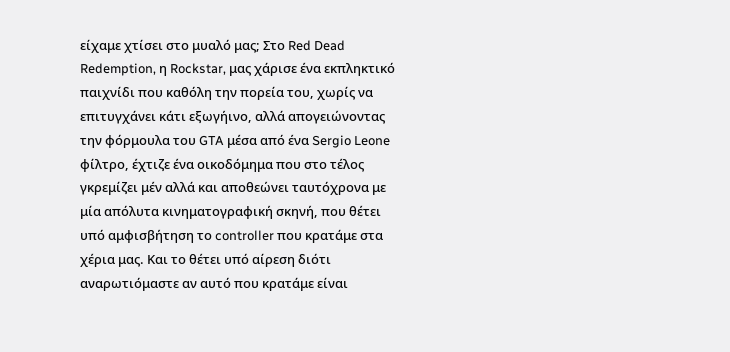είχαμε χτίσει στο μυαλό μας; Στο Red Dead Redemption, η Rockstar, μας χάρισε ένα εκπληκτικό παιχνίδι που καθόλη την πορεία του, χωρίς να επιτυγχάνει κάτι εξωγήινο, αλλά απογειώνοντας την φόρμουλα του GTA μέσα από ένα Sergio Leone φίλτρο, έχτιζε ένα οικοδόμημα που στο τέλος γκρεμίζει μέν αλλά και αποθεώνει ταυτόχρονα με μία απόλυτα κινηματογραφική σκηνή, που θέτει υπό αμφισβήτηση το controller που κρατάμε στα χέρια μας. Και το θέτει υπό αίρεση διότι αναρωτιόμαστε αν αυτό που κρατάμε είναι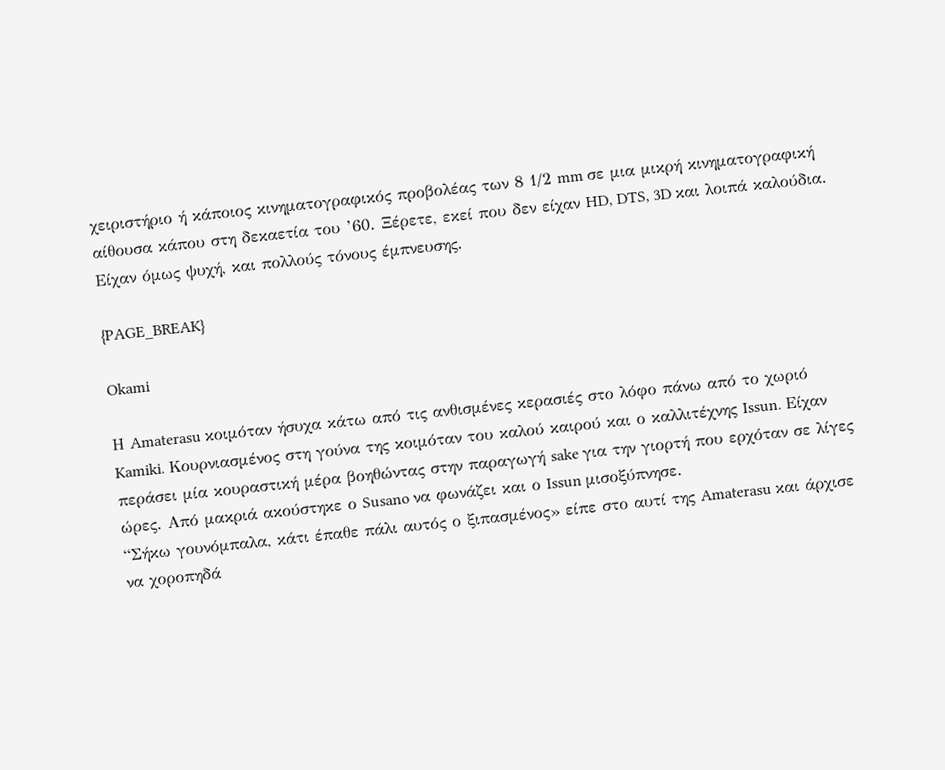χειριστήριο ή κάποιος κινηματογραφικός προβολέας των 8 1/2 mm σε μια μικρή κινηματογραφική αίθουσα κάπου στη δεκαετία του ’60. Ξέρετε, εκεί που δεν είχαν HD, DTS, 3D και λοιπά καλούδια. Είχαν όμως ψυχή, και πολλούς τόνους έμπνευσης.

{PAGE_BREAK}

Okami

Η Amaterasu κοιμόταν ήσυχα κάτω από τις ανθισμένες κερασιές στο λόφο πάνω από το χωριό Kamiki. Κουρνιασμένος στη γούνα της κοιμόταν του καλού καιρού και ο καλλιτέχνης Issun. Είχαν περάσει μία κουραστική μέρα βοηθώντας στην παραγωγή sake για την γιορτή που ερχόταν σε λίγες ώρες. Από μακριά ακούστηκε ο Susano να φωνάζει και ο Issun μισοξύπνησε.
“Σήκω γουνόμπαλα, κάτι έπαθε πάλι αυτός ο ξιπασμένος» είπε στο αυτί της Amaterasu και άρχισε να χοροπηδά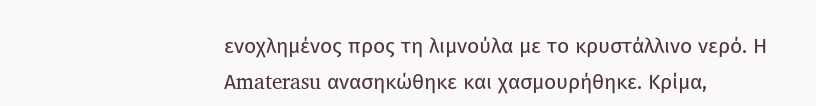ενοχλημένος προς τη λιμνούλα με το κρυστάλλινο νερό. Η Αmaterasu ανασηκώθηκε και χασμουρήθηκε. Κρίμα,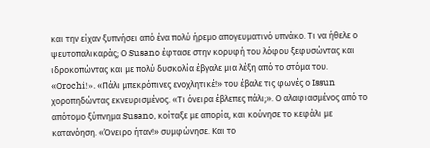και την είχαν ξυπνήσει από ένα πολύ ήρεμο απογευματινό υπνάκο. Τι να ήθελε ο ψευτοπαλικαράς; Ο Susano έφτασε στην κορυφή του λόφου ξεφυσώντας και ιδροκοπώντας και με πολύ δυσκολία έβγαλε μια λέξη από το στόμα του. «Οrochi!». «Πάλι μπεκρόπινες ενοχλητικέ!» του έβαλε τις φωνές ο Issun χοροπηδώντας εκνευρισμένος. «Τι όνειρα έβλεπες πάλι;». Ο αλαφιασμένος από το απότομο ξύπνημα Susano, κοίταξε με απορία, και κούνησε το κεφάλι με κατανόηση. «Όνειρο ήταν!» συμφώνησε. Και το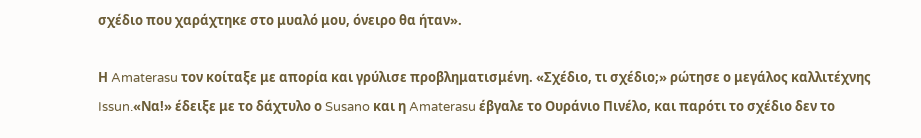σχέδιο που χαράχτηκε στο μυαλό μου, όνειρο θα ήταν».

Η Amaterasu τον κοίταξε με απορία και γρύλισε προβληματισμένη. «Σχέδιο, τι σχέδιο;» ρώτησε ο μεγάλος καλλιτέχνης Issun.«Να!» έδειξε με το δάχτυλο ο Susano και η Amaterasu έβγαλε το Ουράνιο Πινέλο, και παρότι το σχέδιο δεν το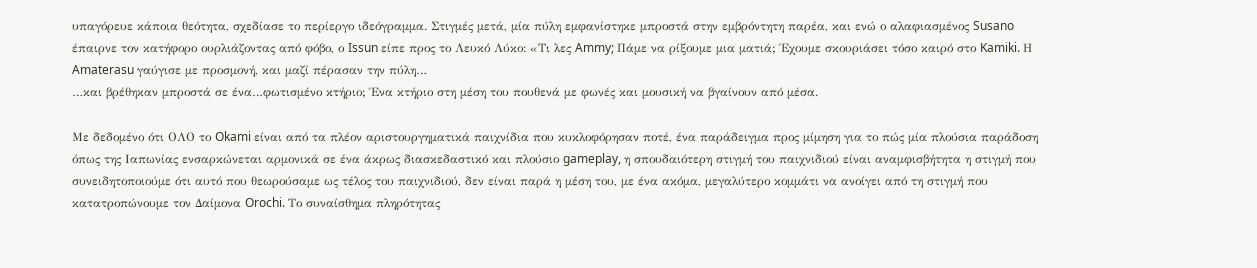υπαγόρευε κάποια θεότητα, σχεδίασε το περίεργο ιδεόγραμμα. Στιγμές μετά, μία πύλη εμφανίστηκε μπροστά στην εμβρόντητη παρέα, και ενώ ο αλαφιασμένος Susano έπαιρνε τον κατήφορο ουρλιάζοντας από φόβο, ο Issun είπε προς το Λευκό Λύκο: «Τι λες Ammy; Πάμε να ρίξουμε μια ματιά; Έχουμε σκουριάσει τόσο καιρό στο Kamiki. Η Amaterasu γαύγισε με προσμονή, και μαζί πέρασαν την πύλη…
…και βρέθηκαν μπροστά σε ένα…φωτισμένο κτήριο; Ένα κτήριο στη μέση του πουθενά με φωνές και μουσική να βγαίνουν από μέσα.

Με δεδομένο ότι ΟΛΟ το Okami είναι από τα πλέον αριστουργηματικά παιχνίδια που κυκλοφόρησαν ποτέ, ένα παράδειγμα προς μίμηση για το πώς μία πλούσια παράδοση όπως της Ιαπωνίας ενσαρκώνεται αρμονικά σε ένα άκρως διασκεδαστικό και πλούσιο gameplay, η σπουδαιότερη στιγμή του παιχνιδιού είναι αναμφισβήτητα η στιγμή που συνειδητοποιούμε ότι αυτό που θεωρούσαμε ως τέλος του παιχνιδιού, δεν είναι παρά η μέση του, με ένα ακόμα, μεγαλύτερο κομμάτι να ανοίγει από τη στιγμή που κατατροπώνουμε τον Δαίμονα Orochi. Το συναίσθημα πληρότητας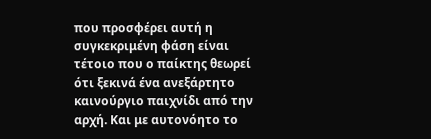που προσφέρει αυτή η συγκεκριμένη φάση είναι τέτοιο που ο παίκτης θεωρεί ότι ξεκινά ένα ανεξάρτητο καινούργιο παιχνίδι από την αρχή. Και με αυτονόητο το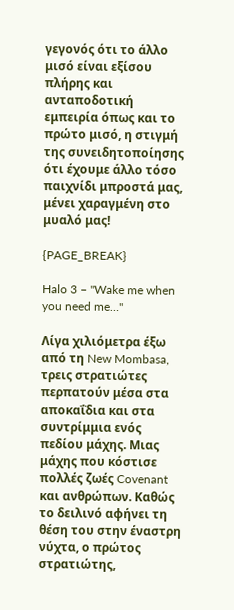γεγονός ότι το άλλο μισό είναι εξίσου πλήρης και ανταποδοτική εμπειρία όπως και το πρώτο μισό, η στιγμή της συνειδητοποίησης ότι έχουμε άλλο τόσο παιχνίδι μπροστά μας, μένει χαραγμένη στο μυαλό μας!

{PAGE_BREAK}

Halo 3 – "Wake me when you need me…"

Λίγα χιλιόμετρα έξω από τη New Mombasa, τρεις στρατιώτες περπατούν μέσα στα αποκαΐδια και στα συντρίμμια ενός πεδίου μάχης. Μιας μάχης που κόστισε πολλές ζωές Covenant και ανθρώπων. Καθώς το δειλινό αφήνει τη θέση του στην έναστρη νύχτα, ο πρώτος στρατιώτης,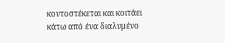κοντοστέκεται και κοιτάει κάτω από ένα διαλυμένο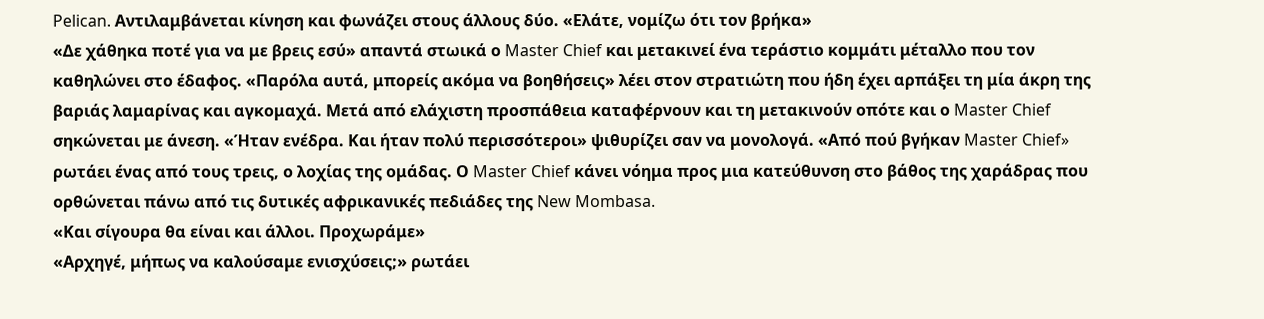Pelican. Αντιλαμβάνεται κίνηση και φωνάζει στους άλλους δύο. «Ελάτε, νομίζω ότι τον βρήκα»
«Δε χάθηκα ποτέ για να με βρεις εσύ» απαντά στωικά ο Master Chief και μετακινεί ένα τεράστιο κομμάτι μέταλλο που τον καθηλώνει στο έδαφος. «Παρόλα αυτά, μπορείς ακόμα να βοηθήσεις» λέει στον στρατιώτη που ήδη έχει αρπάξει τη μία άκρη της βαριάς λαμαρίνας και αγκομαχά. Μετά από ελάχιστη προσπάθεια καταφέρνουν και τη μετακινούν οπότε και ο Master Chief σηκώνεται με άνεση. «Ήταν ενέδρα. Και ήταν πολύ περισσότεροι» ψιθυρίζει σαν να μονολογά. «Από πού βγήκαν Master Chief» ρωτάει ένας από τους τρεις, ο λοχίας της ομάδας. Ο Master Chief κάνει νόημα προς μια κατεύθυνση στο βάθος της χαράδρας που ορθώνεται πάνω από τις δυτικές αφρικανικές πεδιάδες της New Mombasa.
«Και σίγουρα θα είναι και άλλοι. Προχωράμε»
«Αρχηγέ, μήπως να καλούσαμε ενισχύσεις;» ρωτάει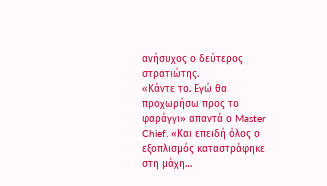ανήσυχος ο δεύτερος στρατιώτης.
«Κάντε το. Εγώ θα προχωρήσω προς το φαράγγι» απαντά ο Master Chief. «Και επειδή όλος ο εξοπλισμός καταστράφηκε στη μάχη…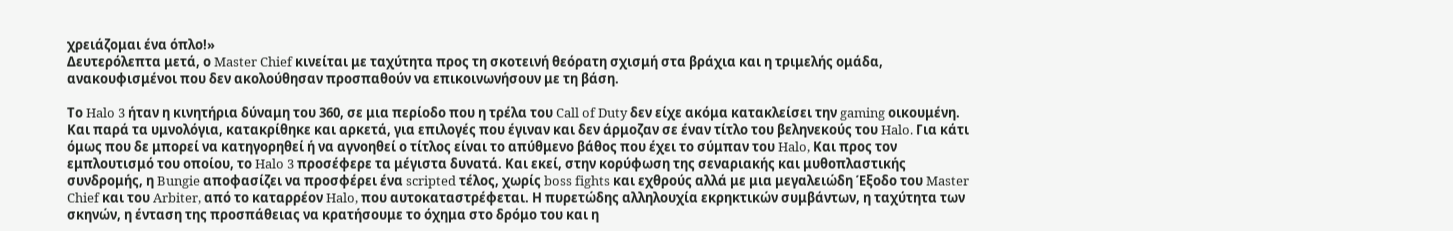χρειάζομαι ένα όπλο!»
Δευτερόλεπτα μετά, ο Master Chief κινείται με ταχύτητα προς τη σκοτεινή θεόρατη σχισμή στα βράχια και η τριμελής ομάδα, ανακουφισμένοι που δεν ακολούθησαν προσπαθούν να επικοινωνήσουν με τη βάση.

Το Halo 3 ήταν η κινητήρια δύναμη του 360, σε μια περίοδο που η τρέλα του Call of Duty δεν είχε ακόμα κατακλείσει την gaming οικουμένη. Kαι παρά τα υμνολόγια, κατακρίθηκε και αρκετά, για επιλογές που έγιναν και δεν άρμοζαν σε έναν τίτλο του βεληνεκούς του Halo. Για κάτι όμως που δε μπορεί να κατηγορηθεί ή να αγνοηθεί ο τίτλος είναι το απύθμενο βάθος που έχει το σύμπαν του Halo, Και προς τον εμπλουτισμό του οποίου, το Halo 3 προσέφερε τα μέγιστα δυνατά. Και εκεί, στην κορύφωση της σεναριακής και μυθοπλαστικής συνδρομής, η Bungie αποφασίζει να προσφέρει ένα scripted τέλος, χωρίς boss fights και εχθρούς αλλά με μια μεγαλειώδη Έξοδο του Master Chief και του Arbiter, από το καταρρέον Halo, που αυτοκαταστρέφεται. Η πυρετώδης αλληλουχία εκρηκτικών συμβάντων, η ταχύτητα των σκηνών, η ένταση της προσπάθειας να κρατήσουμε το όχημα στο δρόμο του και η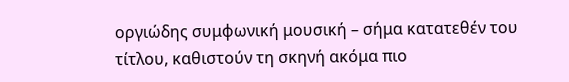οργιώδης συμφωνική μουσική – σήμα κατατεθέν του τίτλου, καθιστούν τη σκηνή ακόμα πιο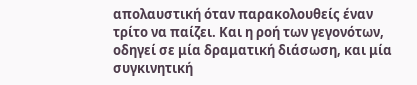απολαυστική όταν παρακολουθείς έναν τρίτο να παίζει. Και η ροή των γεγονότων, οδηγεί σε μία δραματική διάσωση, και μία συγκινητική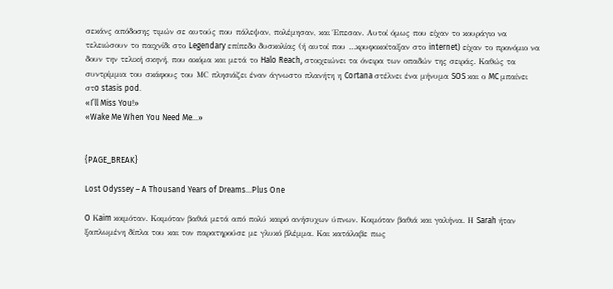σεκάνς απόδοσης τιμών σε αυτούς που πάλεψαν, πολέμησαν, και Έπεσαν. Αυτοί όμως που είχαν το κουράγιο να τελειώσουν το παιχνίδι στο Legendary επίπεδο δυσκολίας (ή αυτοί που …κρυφοκοίταξαν στο internet) είχαν το προνόμιο να δουν την τελική σκηνή, που ακόμα και μετά το Halo Reach, στοιχειώνει τα όνειρα των οπαδών της σειράς. Καθώς τα συντρίμμια του σκάφους του ΜC πλησιάζει έναν άγνωστο πλανήτη η Cortana στέλνει ένα μήνυμα SOS και ο MC μπαίνει στo stasis pod.
«I’ll Miss You!»
«Wake Me When You Need Me…»


{PAGE_BREAK}

Lost Odyssey – A Thousand Years of Dreams…Plus One

O Κaim κοιμόταν. Κοιμόταν βαθιά μετά από πολύ καιρό ανήσυχων ύπνων. Κοιμόταν βαθιά και γαλήνια. Η Sarah ήταν ξαπλωμένη δίπλα του και τον παρατηρούσε με γλυκό βλέμμα. Και κατάλαβε πως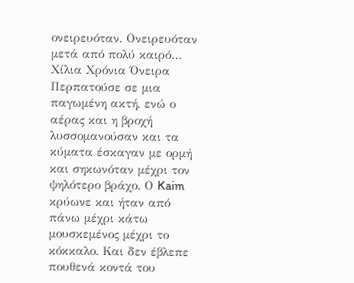ονειρευόταν. Ονειρευόταν μετά από πολύ καιρό…
Χίλια Χρόνια Όνειρα
Περπατούσε σε μια παγωμένη ακτή, ενώ ο αέρας και η βροχή λυσσομανούσαν και τα κύματα έσκαγαν με ορμή και σηκωνόταν μέχρι τον ψηλότερο βράχο. Ο Kaim κρύωνε και ήταν από πάνω μέχρι κάτω μουσκεμένος μέχρι το κόκκαλο. Και δεν έβλεπε πουθενά κοντά του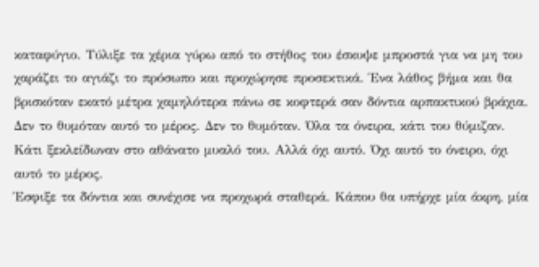καταφύγιο. Τύλιξε τα χέρια γύρω από το στήθος του έσκυψε μπροστά για να μη του χαράζει το αγιάζι το πρόσωπο και προχώρησε προσεκτικά. Ένα λάθος βήμα και θα βρισκόταν εκατό μέτρα χαμηλότερα πάνω σε κοφτερά σαν δόντια αρπακτικού βράχια.
Δεν το θυμόταν αυτό το μέρος. Δεν το θυμόταν. Όλα τα όνειρα, κάτι του θύμιζαν. Κάτι ξεκλείδωναν στο αθάνατο μυαλό του. Αλλά όχι αυτό. Όχι αυτό το όνειρο, όχι αυτό το μέρος.
Έσφιξε τα δόντια και συνέχισε να προχωρά σταθερά. Κάπου θα υπήρχε μία άκρη, μία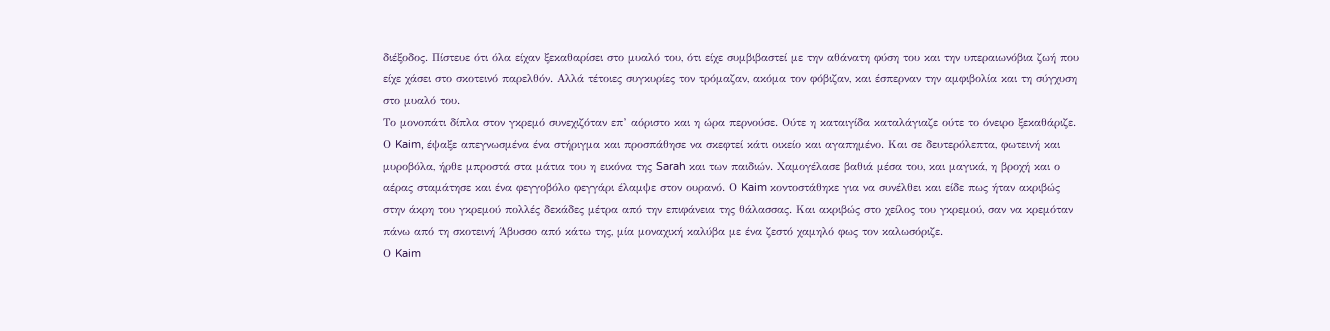διέξοδος. Πίστευε ότι όλα είχαν ξεκαθαρίσει στο μυαλό του, ότι είχε συμβιβαστεί με την αθάνατη φύση του και την υπεραιωνόβια ζωή που είχε χάσει στο σκοτεινό παρελθόν. Αλλά τέτοιες συγκυρίες τον τρόμαζαν, ακόμα τον φόβιζαν, και έσπερναν την αμφιβολία και τη σύγχυση στο μυαλό του.
Το μονοπάτι δίπλα στον γκρεμό συνεχιζόταν επ’ αόριστο και η ώρα περνούσε. Ούτε η καταιγίδα καταλάγιαζε ούτε το όνειρο ξεκαθάριζε. Ο Kaim, έψαξε απεγνωσμένα ένα στήριγμα και προσπάθησε να σκεφτεί κάτι οικείο και αγαπημένο. Και σε δευτερόλεπτα, φωτεινή και μυροβόλα, ήρθε μπροστά στα μάτια του η εικόνα της Sarah και των παιδιών. Χαμογέλασε βαθιά μέσα του, και μαγικά, η βροχή και ο αέρας σταμάτησε και ένα φεγγοβόλο φεγγάρι έλαμψε στον ουρανό. Ο Kaim κοντοστάθηκε για να συνέλθει και είδε πως ήταν ακριβώς στην άκρη του γκρεμού πολλές δεκάδες μέτρα από την επιφάνεια της θάλασσας. Και ακριβώς στο χείλος του γκρεμού, σαν να κρεμόταν πάνω από τη σκοτεινή Άβυσσο από κάτω της, μία μοναχική καλύβα με ένα ζεστό χαμηλό φως τον καλωσόριζε.
Ο Kaim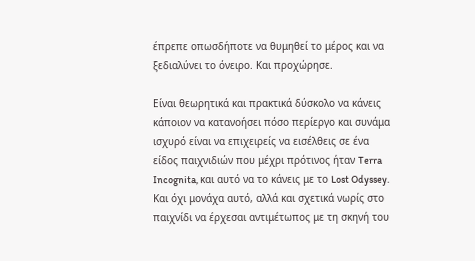έπρεπε οπωσδήποτε να θυμηθεί το μέρος και να ξεδιαλύνει το όνειρο. Και προχώρησε.

Είναι θεωρητικά και πρακτικά δύσκολο να κάνεις κάποιον να κατανοήσει πόσο περίεργο και συνάμα ισχυρό είναι να επιχειρείς να εισέλθεις σε ένα είδος παιχνιδιών που μέχρι πρότινος ήταν Terra Incognita, και αυτό να το κάνεις με το Lost Odyssey. Και όχι μονάχα αυτό, αλλά και σχετικά νωρίς στο παιχνίδι να έρχεσαι αντιμέτωπος με τη σκηνή του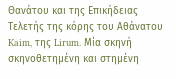Θανάτου και της Επικήδειας Τελετής της κόρης του Αθάνατου Kaim, της Lirum. Μία σκηνή σκηνοθετημένη και στημένη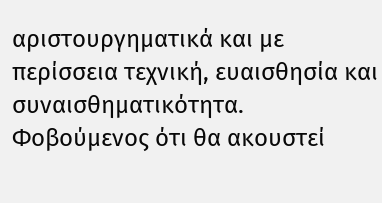αριστουργηματικά και με περίσσεια τεχνική, ευαισθησία και συναισθηματικότητα. Φοβούμενος ότι θα ακουστεί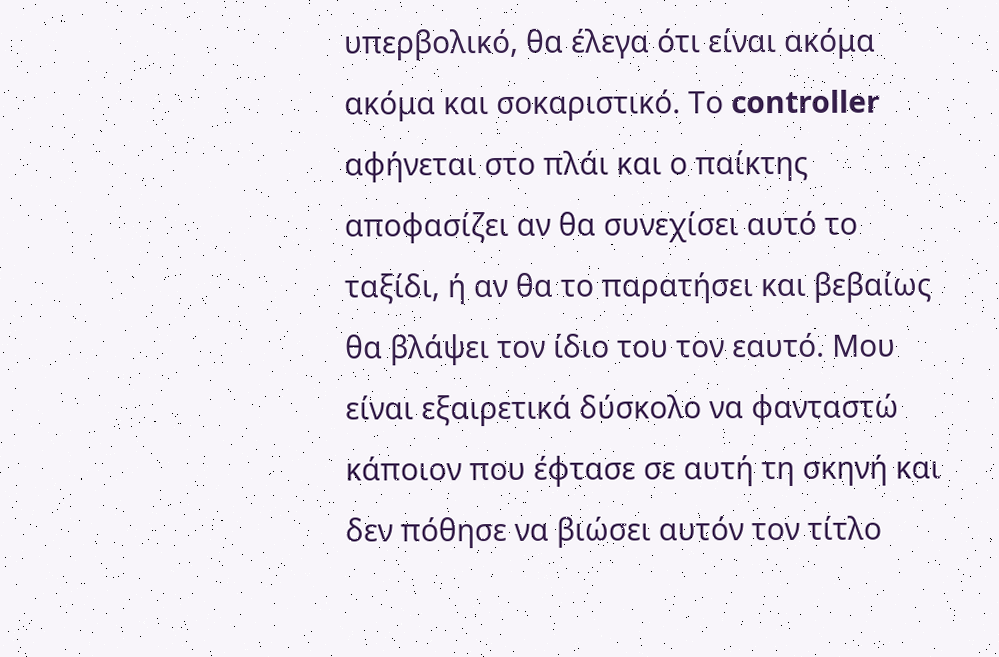υπερβολικό, θα έλεγα ότι είναι ακόμα ακόμα και σοκαριστικό. Το controller αφήνεται στο πλάι και ο παίκτης αποφασίζει αν θα συνεχίσει αυτό το ταξίδι, ή αν θα το παρατήσει και βεβαίως θα βλάψει τον ίδιο του τον εαυτό. Μου είναι εξαιρετικά δύσκολο να φανταστώ κάποιον που έφτασε σε αυτή τη σκηνή και δεν πόθησε να βιώσει αυτόν τον τίτλο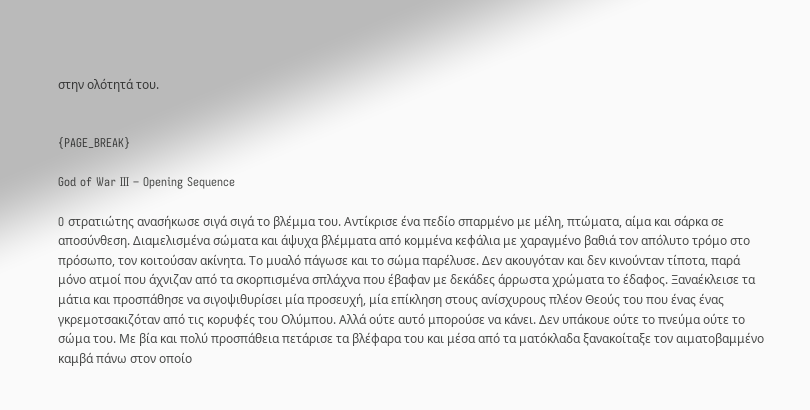στην ολότητά του.


{PAGE_BREAK}

God of War III – Opening Sequence

O στρατιώτης ανασήκωσε σιγά σιγά το βλέμμα του. Αντίκρισε ένα πεδίο σπαρμένο με μέλη, πτώματα, αίμα και σάρκα σε αποσύνθεση. Διαμελισμένα σώματα και άψυχα βλέμματα από κομμένα κεφάλια με χαραγμένο βαθιά τον απόλυτο τρόμο στο πρόσωπο, τον κοιτούσαν ακίνητα. Το μυαλό πάγωσε και το σώμα παρέλυσε. Δεν ακουγόταν και δεν κινούνταν τίποτα, παρά μόνο ατμοί που άχνιζαν από τα σκορπισμένα σπλάχνα που έβαφαν με δεκάδες άρρωστα χρώματα το έδαφος. Ξαναέκλεισε τα μάτια και προσπάθησε να σιγοψιθυρίσει μία προσευχή, μία επίκληση στους ανίσχυρους πλέον Θεούς του που ένας ένας γκρεμοτσακιζόταν από τις κορυφές του Ολύμπου. Αλλά ούτε αυτό μπορούσε να κάνει. Δεν υπάκουε ούτε το πνεύμα ούτε το σώμα του. Με βία και πολύ προσπάθεια πετάρισε τα βλέφαρα του και μέσα από τα ματόκλαδα ξανακοίταξε τον αιματοβαμμένο καμβά πάνω στον οποίο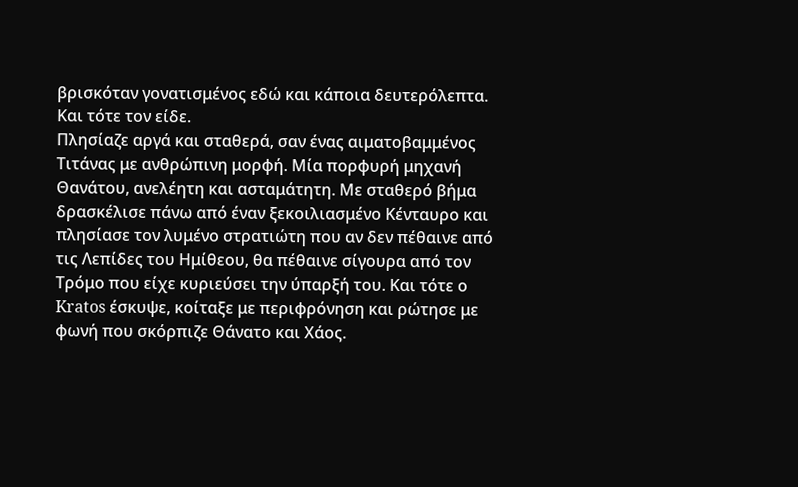βρισκόταν γονατισμένος εδώ και κάποια δευτερόλεπτα. Και τότε τον είδε.
Πλησίαζε αργά και σταθερά, σαν ένας αιματοβαμμένος Τιτάνας με ανθρώπινη μορφή. Μία πορφυρή μηχανή Θανάτου, ανελέητη και ασταμάτητη. Με σταθερό βήμα δρασκέλισε πάνω από έναν ξεκοιλιασμένο Κένταυρο και πλησίασε τον λυμένο στρατιώτη που αν δεν πέθαινε από τις Λεπίδες του Ημίθεου, θα πέθαινε σίγουρα από τον Τρόμο που είχε κυριεύσει την ύπαρξή του. Και τότε ο Kratos έσκυψε, κοίταξε με περιφρόνηση και ρώτησε με φωνή που σκόρπιζε Θάνατο και Χάος.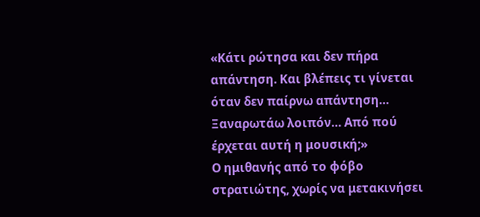«Κάτι ρώτησα και δεν πήρα απάντηση. Και βλέπεις τι γίνεται όταν δεν παίρνω απάντηση…
Ξαναρωτάω λοιπόν… Από πού έρχεται αυτή η μουσική;»
Ο ημιθανής από το φόβο στρατιώτης, χωρίς να μετακινήσει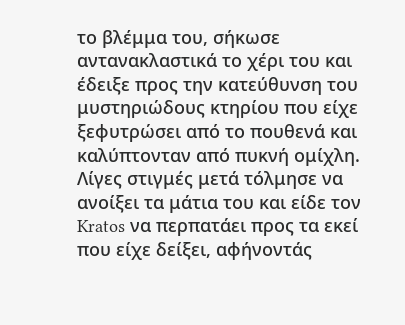το βλέμμα του, σήκωσε αντανακλαστικά το χέρι του και έδειξε προς την κατεύθυνση του μυστηριώδους κτηρίου που είχε ξεφυτρώσει από το πουθενά και καλύπτονταν από πυκνή ομίχλη. Λίγες στιγμές μετά τόλμησε να ανοίξει τα μάτια του και είδε τον Kratos να περπατάει προς τα εκεί που είχε δείξει, αφήνοντάς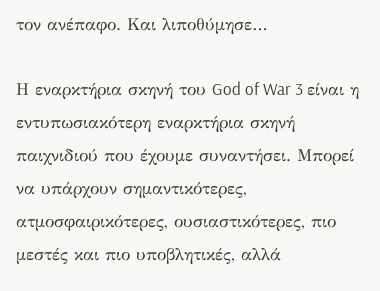τον ανέπαφο. Και λιποθύμησε…

Η εναρκτήρια σκηνή του God of War 3 είναι η εντυπωσιακότερη εναρκτήρια σκηνή παιχνιδιού που έχουμε συναντήσει. Μπορεί να υπάρχουν σημαντικότερες, ατμοσφαιρικότερες, ουσιαστικότερες, πιο μεστές και πιο υποβλητικές, αλλά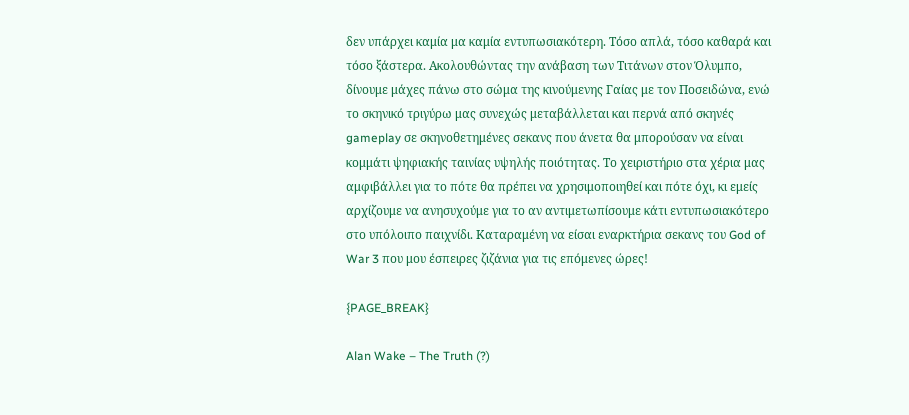δεν υπάρχει καμία μα καμία εντυπωσιακότερη. Τόσο απλά, τόσο καθαρά και τόσο ξάστερα. Ακολουθώντας την ανάβαση των Τιτάνων στον Όλυμπο, δίνουμε μάχες πάνω στο σώμα της κινούμενης Γαίας με τον Ποσειδώνα, ενώ το σκηνικό τριγύρω μας συνεχώς μεταβάλλεται και περνά από σκηνές gameplay σε σκηνοθετημένες σεκανς που άνετα θα μπορούσαν να είναι κομμάτι ψηφιακής ταινίας υψηλής ποιότητας. Το χειριστήριο στα χέρια μας αμφιβάλλει για το πότε θα πρέπει να χρησιμοποιηθεί και πότε όχι, κι εμείς αρχίζουμε να ανησυχούμε για το αν αντιμετωπίσουμε κάτι εντυπωσιακότερο στο υπόλοιπο παιχνίδι. Καταραμένη να είσαι εναρκτήρια σεκανς του God of War 3 που μου έσπειρες ζιζάνια για τις επόμενες ώρες!

{PAGE_BREAK}

Alan Wake – The Truth (?)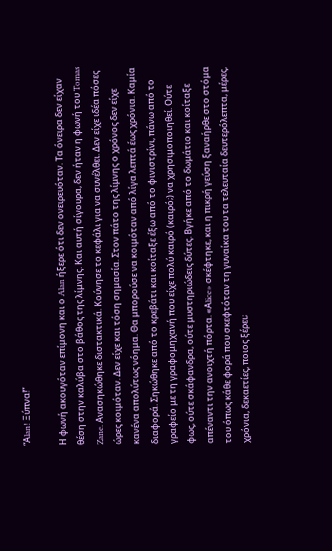“Αlan! Ξύπνα!”

Η φωνή ακουγόταν επίμονη και ο Alan ήξερε ότι δεν ονειρευόταν. Τα όνειρα δεν είχαν θέση στην καλύβα στο βάθος της λίμνης. Και αυτή σίγουρα, δεν ήταν η φωνή του Tomas Zane. Ανασηκώθηκε διστακτικά. Κούνησε το κεφάλι για να συνέλθει. Δεν είχε ιδέα πόσες ώρες κοιμόταν. Δεν είχε και τόση σημασία. Στον πάτο της λίμνης ο χρόνος δεν είχε κανένα απολύτως νόημα. Θα μπορούσε να κοιμόταν από λίγα λεπτά έως χρόνια. Καμία διαφορά. Σηκώθηκε από το κρεβάτι και κοίταξε έξω από το φινιστρίνι, πάνω από το γραφείο με τη γραφομηχανή που είχε πολύ καιρό (καιρό;) να χρησιμοποιηθεί. Ούτε φως, ούτε σκάφανδρα, ούτε μυστηριώδεις δύτες. Βγήκε από το δωμάτιο και κοίταξε απέναντι την ανοιχτή πόρτα. «Αlice» σκέφτηκε, και η πικρή γεύση ξαναήρθε στο στόμα του όπως κάθε φορά που σκεφτόταν τη γυναίκα του τα τελευταία δευτερόλεπτα, μέρες, χρόνια, δεκαετίες, ποιος ξέρει;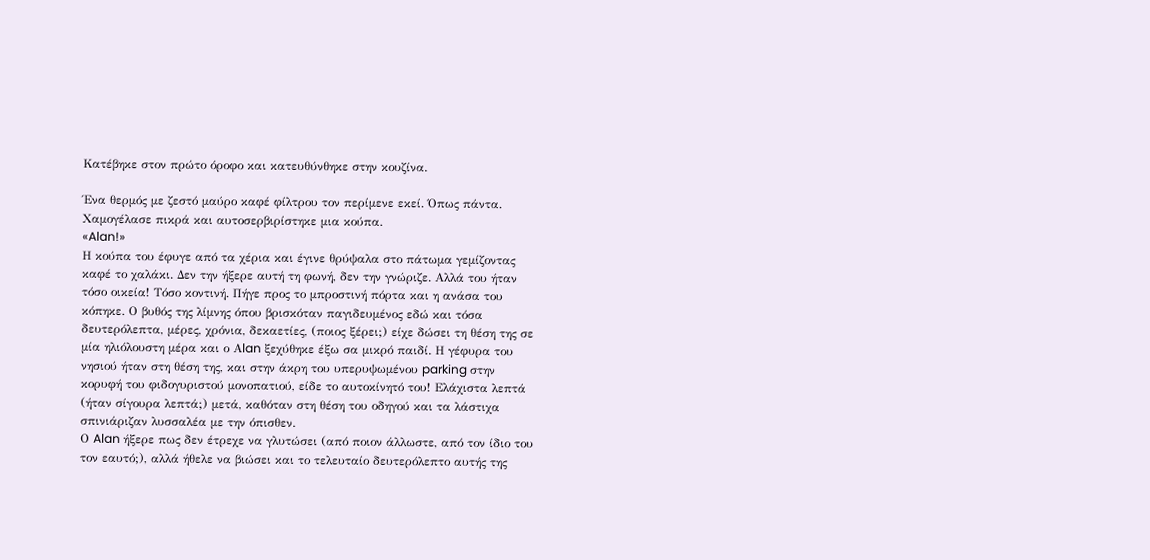Κατέβηκε στον πρώτο όροφο και κατευθύνθηκε στην κουζίνα.

Ένα θερμός με ζεστό μαύρο καφέ φίλτρου τον περίμενε εκεί. Όπως πάντα. Χαμογέλασε πικρά και αυτοσερβιρίστηκε μια κούπα.
«Alan!»
Η κούπα του έφυγε από τα χέρια και έγινε θρύψαλα στο πάτωμα γεμίζοντας καφέ το χαλάκι. Δεν την ήξερε αυτή τη φωνή, δεν την γνώριζε. Αλλά του ήταν τόσο οικεία! Τόσο κοντινή. Πήγε προς το μπροστινή πόρτα και η ανάσα του κόπηκε. Ο βυθός της λίμνης όπου βρισκόταν παγιδευμένος εδώ και τόσα δευτερόλεπτα, μέρες, χρόνια, δεκαετίες, (ποιος ξέρει;) είχε δώσει τη θέση της σε μία ηλιόλουστη μέρα και ο Αlan ξεχύθηκε έξω σα μικρό παιδί. Η γέφυρα του νησιού ήταν στη θέση της, και στην άκρη του υπερυψωμένου parking στην κορυφή του φιδογυριστού μονοπατιού, είδε το αυτοκίνητό του! Ελάχιστα λεπτά (ήταν σίγουρα λεπτά;) μετά, καθόταν στη θέση του οδηγού και τα λάστιχα σπινιάριζαν λυσσαλέα με την όπισθεν.
Ο Alan ήξερε πως δεν έτρεχε να γλυτώσει (από ποιον άλλωστε, από τον ίδιο του τον εαυτό;), αλλά ήθελε να βιώσει και το τελευταίο δευτερόλεπτο αυτής της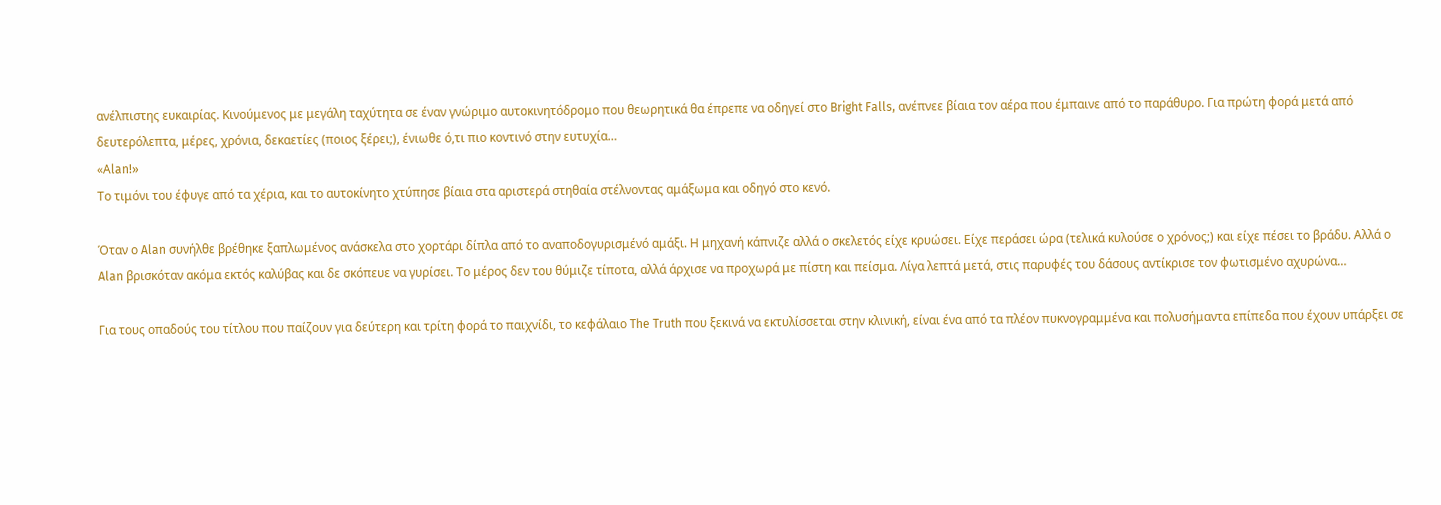ανέλπιστης ευκαιρίας. Κινούμενος με μεγάλη ταχύτητα σε έναν γνώριμο αυτοκινητόδρομο που θεωρητικά θα έπρεπε να οδηγεί στο Bright Falls, ανέπνεε βίαια τον αέρα που έμπαινε από το παράθυρο. Για πρώτη φορά μετά από δευτερόλεπτα, μέρες, χρόνια, δεκαετίες (ποιος ξέρει;), ένιωθε ό,τι πιο κοντινό στην ευτυχία…
«Αlan!»
Το τιμόνι του έφυγε από τα χέρια, και το αυτοκίνητο χτύπησε βίαια στα αριστερά στηθαία στέλνοντας αμάξωμα και οδηγό στο κενό.

Όταν ο Alan συνήλθε βρέθηκε ξαπλωμένος ανάσκελα στο χορτάρι δίπλα από το αναποδογυρισμένό αμάξι. Η μηχανή κάπνιζε αλλά ο σκελετός είχε κρυώσει. Είχε περάσει ώρα (τελικά κυλούσε ο χρόνος;) και είχε πέσει το βράδυ. Αλλά ο Alan βρισκόταν ακόμα εκτός καλύβας και δε σκόπευε να γυρίσει. Το μέρος δεν του θύμιζε τίποτα, αλλά άρχισε να προχωρά με πίστη και πείσμα. Λίγα λεπτά μετά, στις παρυφές του δάσους αντίκρισε τον φωτισμένο αχυρώνα…

Για τους οπαδούς του τίτλου που παίζουν για δεύτερη και τρίτη φορά το παιχνίδι, το κεφάλαιο The Truth που ξεκινά να εκτυλίσσεται στην κλινική, είναι ένα από τα πλέον πυκνογραμμένα και πολυσήμαντα επίπεδα που έχουν υπάρξει σε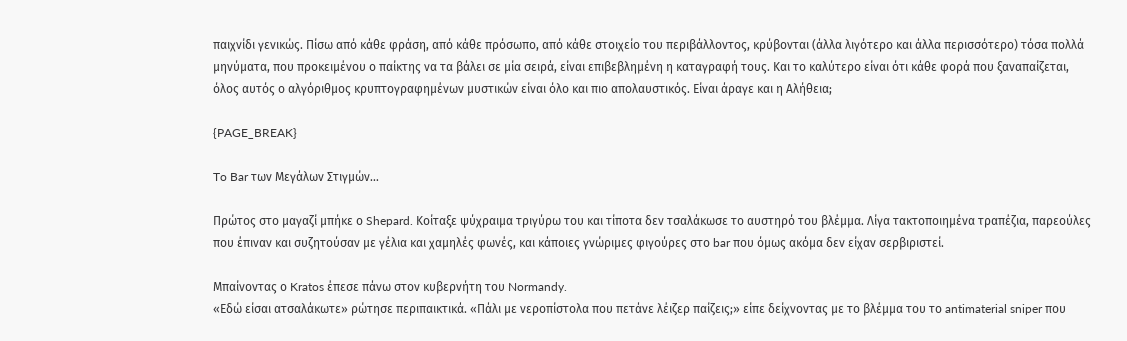παιχνίδι γενικώς. Πίσω από κάθε φράση, από κάθε πρόσωπο, από κάθε στοιχείο του περιβάλλοντος, κρύβονται (άλλα λιγότερο και άλλα περισσότερο) τόσα πολλά μηνύματα, που προκειμένου ο παίκτης να τα βάλει σε μία σειρά, είναι επιβεβλημένη η καταγραφή τους. Και το καλύτερο είναι ότι κάθε φορά που ξαναπαίζεται, όλος αυτός ο αλγόριθμος κρυπτογραφημένων μυστικών είναι όλο και πιο απολαυστικός. Είναι άραγε και η Αλήθεια;

{PAGE_BREAK}

To Bar των Μεγάλων Στιγμών…

Πρώτος στο μαγαζί μπήκε ο Shepard. Κοίταξε ψύχραιμα τριγύρω του και τίποτα δεν τσαλάκωσε το αυστηρό του βλέμμα. Λίγα τακτοποιημένα τραπέζια, παρεούλες που έπιναν και συζητούσαν με γέλια και χαμηλές φωνές, και κάποιες γνώριμες φιγούρες στο bar που όμως ακόμα δεν είχαν σερβιριστεί.

Μπαίνοντας ο Kratos έπεσε πάνω στον κυβερνήτη του Normandy.
«Εδώ είσαι ατσαλάκωτε» ρώτησε περιπαικτικά. «Πάλι με νεροπίστολα που πετάνε λέιζερ παίζεις;» είπε δείχνοντας με το βλέμμα του το antimaterial sniper που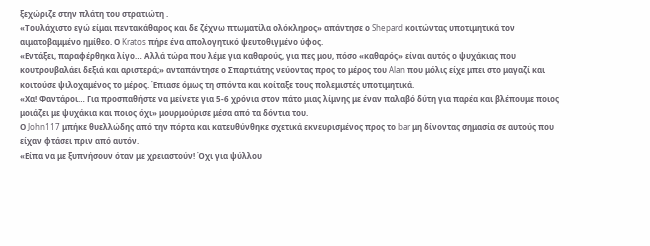ξεχώριζε στην πλάτη του στρατιώτη .
«Τουλάχιστο εγώ είμαι πεντακάθαρος και δε ζέχνω πτωματίλα ολόκληρος» απάντησε ο Shepard κοιτώντας υποτιμητικά τον αιματοβαμμένο ημίθεο. Ο Kratos πήρε ένα απολογητικό ψευτοθιγμένο ύφος.
«Εντάξει, παραφέρθηκα λίγο… Αλλά τώρα που λέμε για καθαρούς, για πες μου, πόσο «καθαρός» είναι αυτός ο ψυχάκιας που κουτρουβαλάει δεξιά και αριστερά;» ανταπάντησε ο Σπαρτιάτης νεύοντας προς το μέρος του Alan που μόλις είχε μπει στο μαγαζί και κοιτούσε ψιλοχαμένος το μέρος. Έπιασε όμως τη σπόντα και κοίταξε τους πολεμιστές υποτιμητικά.
«Χα! Φαντάροι… Για προσπαθήστε να μείνετε για 5-6 χρόνια στον πάτο μιας λίμνης με έναν παλαβό δύτη για παρέα και βλέπουμε ποιος μοιάζει με ψυχάκια και ποιος όχι» μουρμούρισε μέσα από τα δόντια του.
Ο John117 μπήκε θυελλώδης από την πόρτα και κατευθύνθηκε σχετικά εκνευρισμένος προς το bar μη δίνοντας σημασία σε αυτούς που είχαν φτάσει πριν από αυτόν.
«Είπα να με ξυπνήσουν όταν με χρειαστούν! Όχι για ψύλλου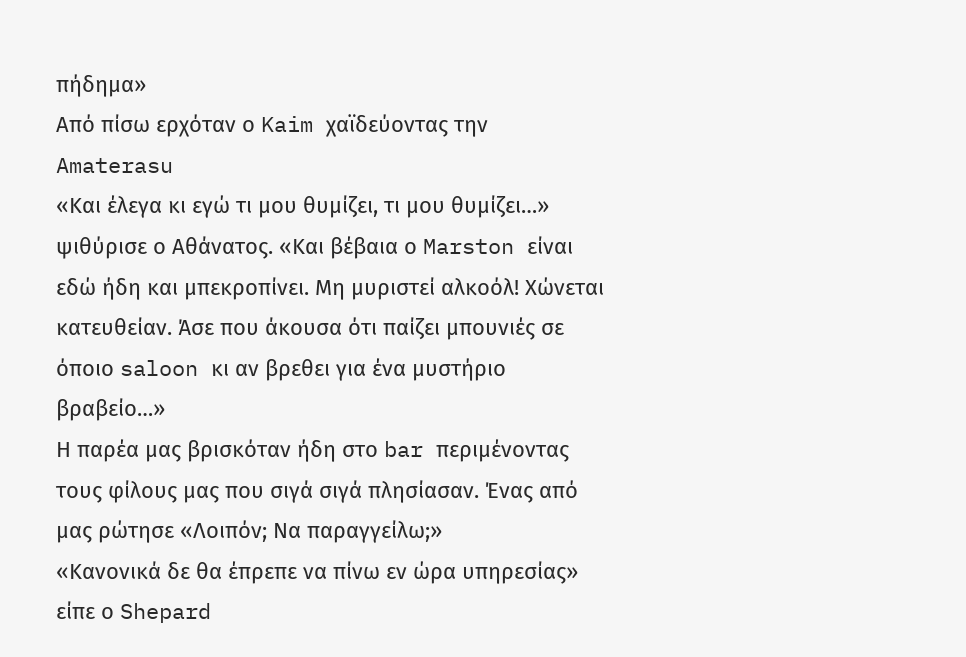πήδημα»
Από πίσω ερχόταν ο Kaim χαϊδεύοντας την Amaterasu
«Και έλεγα κι εγώ τι μου θυμίζει, τι μου θυμίζει…» ψιθύρισε ο Αθάνατος. «Και βέβαια ο Marston είναι εδώ ήδη και μπεκροπίνει. Μη μυριστεί αλκοόλ! Χώνεται κατευθείαν. Άσε που άκουσα ότι παίζει μπουνιές σε όποιο saloon κι αν βρεθει για ένα μυστήριο βραβείο…»
Η παρέα μας βρισκόταν ήδη στο bar περιμένοντας τους φίλους μας που σιγά σιγά πλησίασαν. Ένας από μας ρώτησε «Λοιπόν; Να παραγγείλω;»
«Κανονικά δε θα έπρεπε να πίνω εν ώρα υπηρεσίας» είπε ο Shepard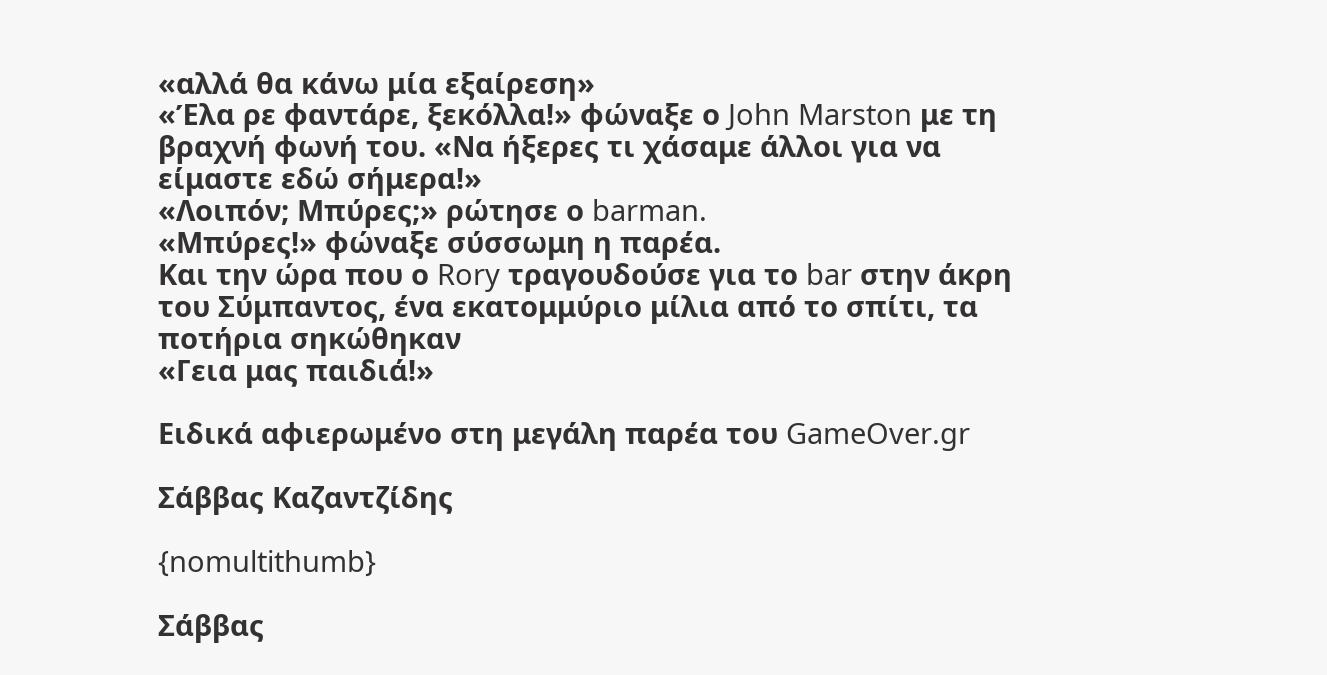«αλλά θα κάνω μία εξαίρεση»
«Έλα ρε φαντάρε, ξεκόλλα!» φώναξε ο John Marston με τη βραχνή φωνή του. «Να ήξερες τι χάσαμε άλλοι για να είμαστε εδώ σήμερα!»
«Λοιπόν; Μπύρες;» ρώτησε ο barman.
«Μπύρες!» φώναξε σύσσωμη η παρέα.
Και την ώρα που ο Rory τραγουδούσε για το bar στην άκρη του Σύμπαντος, ένα εκατομμύριο μίλια από το σπίτι, τα ποτήρια σηκώθηκαν
«Γεια μας παιδιά!»

Ειδικά αφιερωμένο στη μεγάλη παρέα του GameOver.gr

Σάββας Καζαντζίδης

{nomultithumb}

Σάββας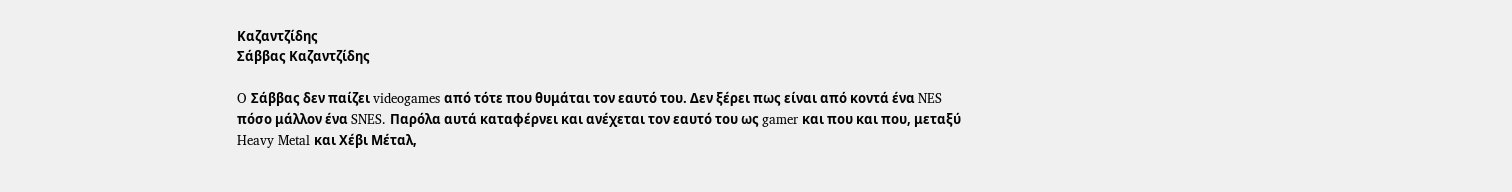Καζαντζίδης
Σάββας Καζαντζίδης

O Σάββας δεν παίζει videogames από τότε που θυμάται τον εαυτό του. Δεν ξέρει πως είναι από κοντά ένα NES πόσο μάλλον ένα SNES. Παρόλα αυτά καταφέρνει και ανέχεται τον εαυτό του ως gamer και που και που, μεταξύ Heavy Metal και Χέβι Μέταλ,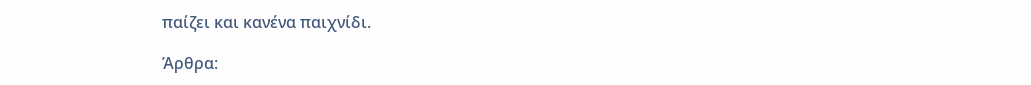παίζει και κανένα παιχνίδι.

Άρθρα: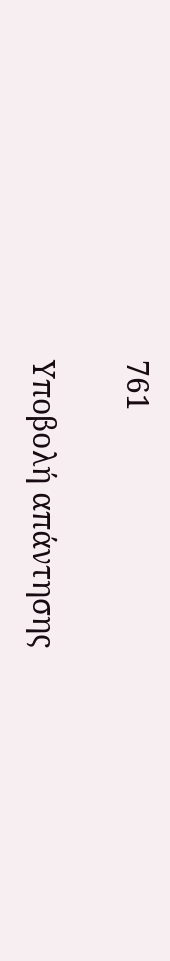761

Υποβολή απάντησης